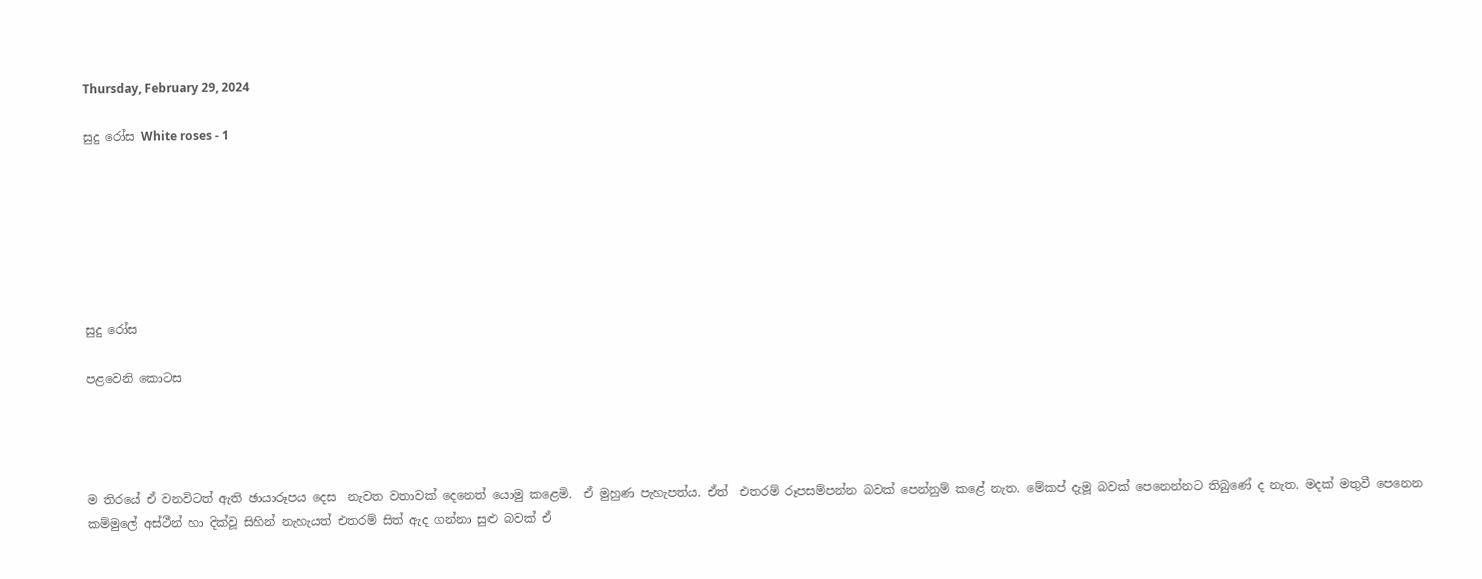Thursday, February 29, 2024

සුදු රෝස White roses - 1







සුදු රෝස

පළවෙනි කොටස




ම තිරයේ ඒ වනවිටත් ඇති ඡායාරූපය දෙස  නැවත වතාවක් දෙනෙත් යොමු කළෙමි.  ඒ මුහුණ පැහැපත්ය. ඒත්  එතරම් රූපසම්පන්න බවක් පෙන්නුම් කළේ නැත. මේකප් දැමූ බවක් පෙනෙන්නට තිබුණේ ද නැත. මදක් මතුවී පෙනෙන කම්මුලේ අස්ථීන් හා දික්වූ සිහින් නැහැයත් එතරම් සිත් ඇද ගන්නා සුළු බවක් ඒ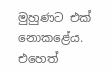මුහුණට එක් නොකළේය. එහෙත්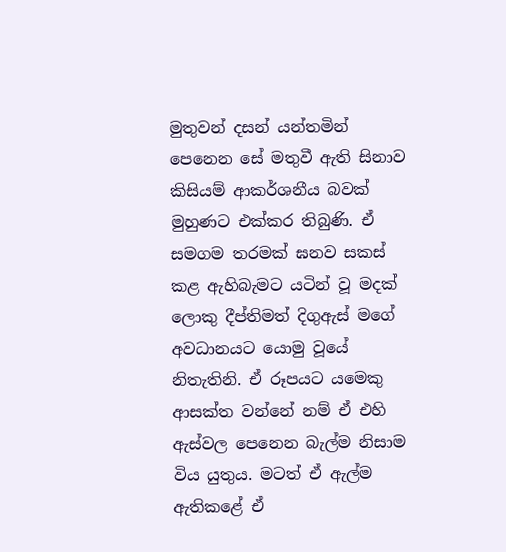මුතුවන් දසන් යන්තමින් පෙනෙන සේ මතුවී ඇති සිනාව කිසියම් ආකර්ශනීය බවක් මුහුණට එක්කර තිබුණි. ඒ සමගම තරමක් ඝනව සකස් කළ ඇහිබැමට යටින් වූ මදක් ලොකු දීප්තිමත් දිගුඇස් මගේ අවධානයට යොමු වූයේ නිතැතිනි. ඒ රූපයට යමෙකු ආසක්ත වන්නේ නම් ඒ එහි ඇස්වල පෙනෙන බැල්ම නිසාම විය යුතුය. මටත් ඒ ඇල්ම ඇතිකළේ ඒ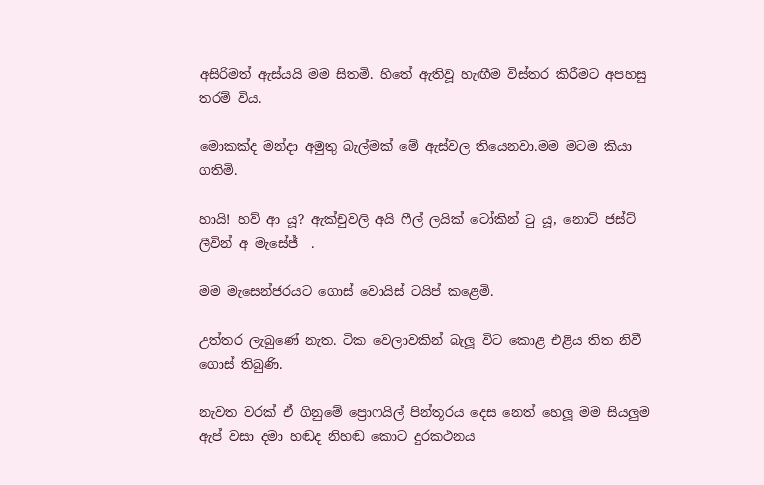අසිරිමත් ඇස්යයි මම සිතමි. හිතේ ඇතිවූ හැඟීම විස්තර කිරීමට අපහසු තරම් විය.

මොකක්ද මන්දා අමුතු බැල්මක් මේ ඇස්වල තියෙනවා.මම මටම කියා ගතිමි.

හායි! හව් ආ යූ? ඇක්චුවලි අයි ෆීල් ලයික් ටෝකින් ටු යූ, නොට් ජස්ට් ලීවින් අ මැසේජ්  .

මම මැසෙන්ජරයට ගොස් වොයිස් ටයිප් කළෙමි.

උත්තර ලැබුණේ නැත. ටික වෙලාවකින් බැලූ විට කොළ එළිය තිත නිවී ගොස් තිබුණි.

නැවත වරක් ඒ ගිනුමේ ප්‍රොෆයිල් පින්තූරය දෙස නෙත් හෙලූ මම සියලුම ඇප් වසා දමා හඬද නිහඬ කොට දුරකථනය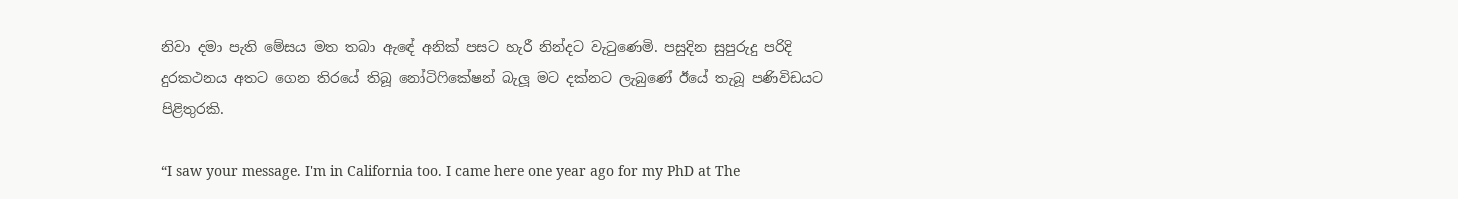නිවා දමා පැති මේසය මත තබා ඇඳේ අනික් පසට හැරී නින්දට වැටුණෙමි. පසුදින සුපුරුදු පරිදි දුරකථනය අතට ගෙන තිරයේ තිබූ නෝටිෆිකේෂන් බැලූ මට දක්නට ලැබුණේ ඊයේ තැබූ පණිවිඩයට පිළිතුරකි.

“I saw your message. I'm in California too. I came here one year ago for my PhD at The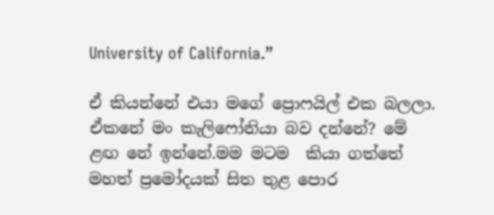University of California.”

ඒ කියන්නේ එයා මගේ ප්‍රොෆයිල් එක බලලා. ඒකනේ මං කැලිෆෝනියා බව දන්නේ? මේ ළඟ නේ ඉන්නේ.මම මටම  කියා ගත්තේ මහත් ප්‍රමෝදයක් සිත තුළ පොර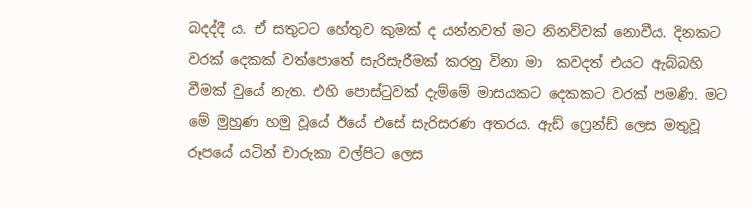බදද්දී ය. ඒ සතුටට හේතුව කුමක් ද යන්නවත් මට නිනව්වක් නොවීය. දිනකට වරක් දෙකක් වත්පොතේ සැරිසැරීමක් කරනු විනා මා  කවදත් එයට ඇබ්බහි වීමක් වුයේ නැත. එහි පොස්ටුවක් දැම්මේ මාසයකට දෙකකට වරක් පමණි. මට මේ මුහුණ හමු වූයේ ඊයේ එසේ සැරිසරණ අතරය. ඇඩ් ෆ්‍රෙන්ඩ් ලෙස මතුවූ රූපයේ යටින් චාරුකා වල්පිට ලෙස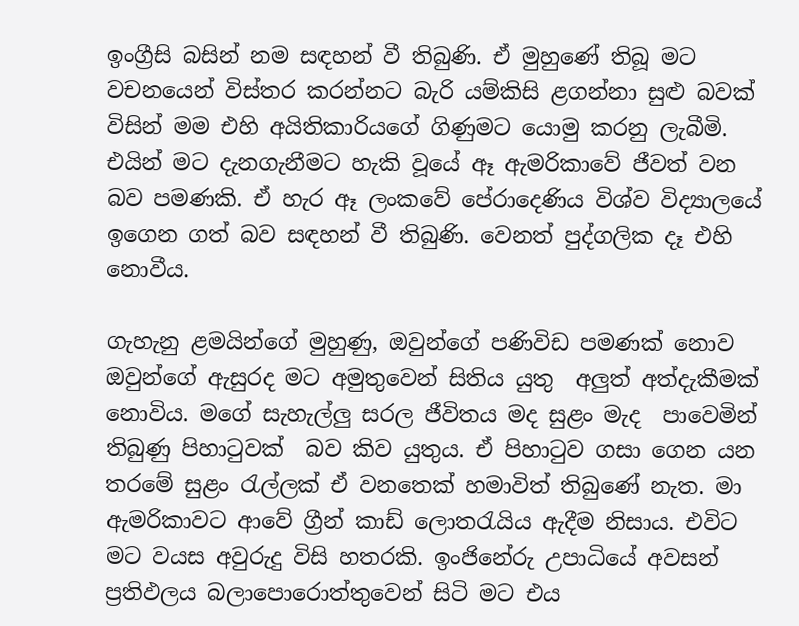ඉංග්‍රීසි බසින් නම සඳහන් වී තිබුණි. ඒ මුහුණේ තිබූ මට වචනයෙන් විස්තර කරන්නට බැරි යම්කිසි ළගන්නා සුළු බවක් විසින් මම එහි අයිතිකාරියගේ ගිණුමට යොමු කරනු ලැබීමි. එයින් මට දැනගැනීමට හැකි වූයේ ඈ ඇමරිකාවේ ජීවත් වන බව පමණකි. ඒ හැර ඈ ලංකවේ පේරාදෙණිය විශ්ව විද්‍යාලයේ ඉගෙන ගත් බව සඳහන් වී තිබුණි. වෙනත් පුද්ගලික දෑ එහි නොවීය.

ගැහැනු ළමයින්ගේ මුහුණු, ඔවුන්ගේ පණිවිඩ පමණක් නොව ඔවුන්ගේ ඇසුරද මට අමුතුවෙන් සිතිය යුතු  අලුත් අත්දැකීමක්  නොවිය. මගේ සැහැල්ලු සරල ජීවිතය මද සුළං මැද  පාවෙමින් තිබුණු පිහාටුවක්  බව කිව යුතුය. ඒ පිහාටුව ගසා ගෙන යන තරමේ සුළං රැල්ලක් ඒ වනතෙක් හමාවිත් තිබුණේ නැත. මා ඇමරිකාවට ආවේ ග්‍රීන් කාඩ් ලොතරැයිය ඇදීම නිසාය. එවිට මට වයස අවුරුදු විසි හතරකි. ඉංජිනේරු උපාධියේ අවසන් ප්‍රතිඵලය බලාපොරොත්තුවෙන් සිටි මට එය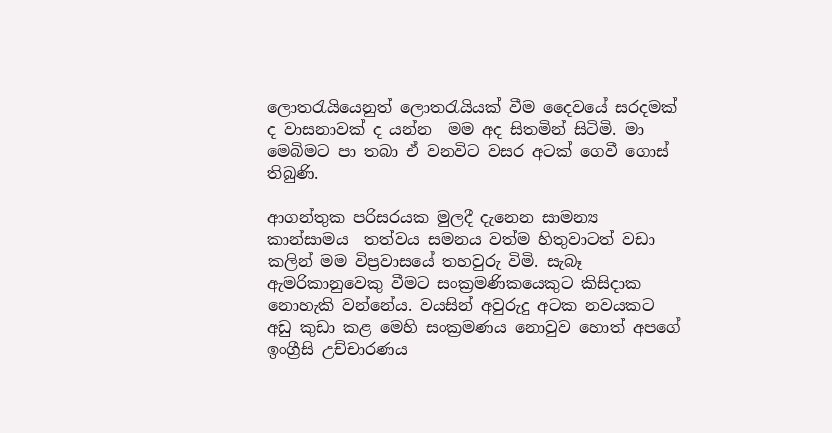ලොතරැයියෙනුත් ලොතරැයියක් වීම දෛවයේ සරදමක් ද වාසනාවක් ද යන්න  මම අද සිතමින් සිටිමි. මා මෙබිමට පා තබා ඒ වනවිට වසර අටක් ගෙවී ගොස් තිබුණි.

ආගන්තුක පරිසරයක මුලදී දැනෙන සාමන්‍ය කාන්සාමය  තත්වය සමනය වත්ම හිතුවාටත් වඩා කලින් මම විප්‍රවාසයේ තහවුරු විමි. සැබෑ ඇමරිකානුවෙකු වීමට සංක්‍රමණිකයෙකුට කිසිදාක නොහැකි වන්නේය. වයසින් අවුරුදු අටක නවයකට අඩු කුඩා කළ මෙහි සංක්‍රමණය නොවුව හොත් අපගේ ඉංග්‍රීසි උච්චාරණය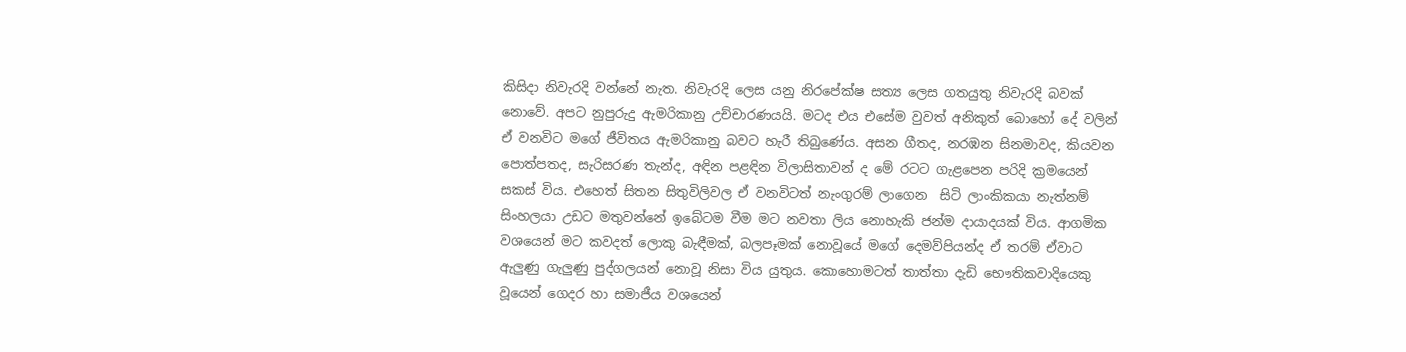කිසිදා නිවැරදි වන්නේ නැත. නිවැරදි ලෙස යනු නිරපේක්ෂ සත්‍ය ලෙස ගතයුතු නිවැරදි බවක් නොවේ. අපට නුපුරුදු ඇමරිකානු උච්චාරණයයි. මටද එය එසේම වුවත් අනිකුත් බොහෝ දේ වලින් ඒ වනවිට මගේ ජීවිතය ඇමරිකානු බවට හැරී තිබුණේය. අසන ගීතද, නරඹන සිනමාවද, කියවන පොත්පතද, සැරිසරණ තැන්ද, අඳින පළඳින විලාසිතාවන් ද මේ රටට ගැළපෙන පරිදි ක්‍රමයෙන් සකස් විය. එහෙත් සිතන සිතුවිලිවල ඒ වනවිටත් නැංගුරම් ලාගෙන  සිටි ලාංකිකයා නැත්නම් සිංහලයා උඩට මතුවන්නේ ඉබේටම වීම මට නවතා ලිය නොහැකි ජන්ම දායාදයක් විය. ආගමික වශයෙන් මට කවදත් ලොකු බැඳීමක්, බලපෑමක් නොවූයේ මගේ දෙමව්පියන්ද ඒ තරම් ඒවාට ඇලුණු ගැලුණු පුද්ගලයන් නොවූ නිසා විය යුතුය. කොහොමටත් තාත්තා දැඩි භෞතිකවාදියෙකු වූයෙන් ගෙදර හා සමාජීය වශයෙන්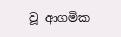වූ ආගමික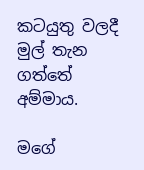කටයුතු වලදී මුල් තැන ගත්තේ අම්මාය.

මගේ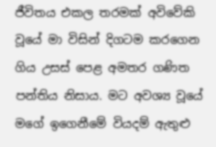ජීවිතය එකල තරමක් අවිවේකි වූයේ මා විසින් දිගටම කරගෙන ගිය උසස් පෙළ අමතර ගණිත පන්තිය නිසාය. මට අවශ්‍ය වූයේ මගේ ඉගෙනීමේ වියදම් ඇතුළු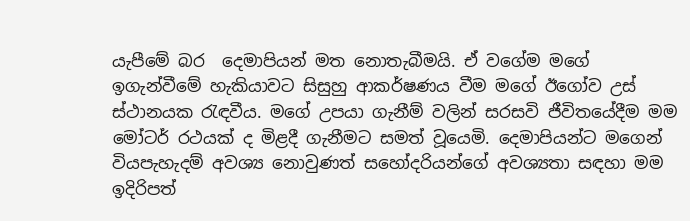යැපීමේ බර  දෙමාපියන් මත නොතැබීමයි. ඒ වගේම මගේ ඉගැන්වීමේ හැකියාවට සිසුහු ආකර්ෂණය වීම මගේ ඊගෝව උස් ස්ථානයක රැඳවීය. මගේ උපයා ගැනීම් වලින් සරසවි ජීවිතයේදීම මම මෝටර් රථයක් ද මිළදී ගැනීමට සමත් වූයෙමි. දෙමාපියන්ට මගෙන් වියපැහැදම් අවශ්‍ය නොවුණත් සහෝදරියන්ගේ අවශ්‍යතා සඳහා මම ඉදිරිපත්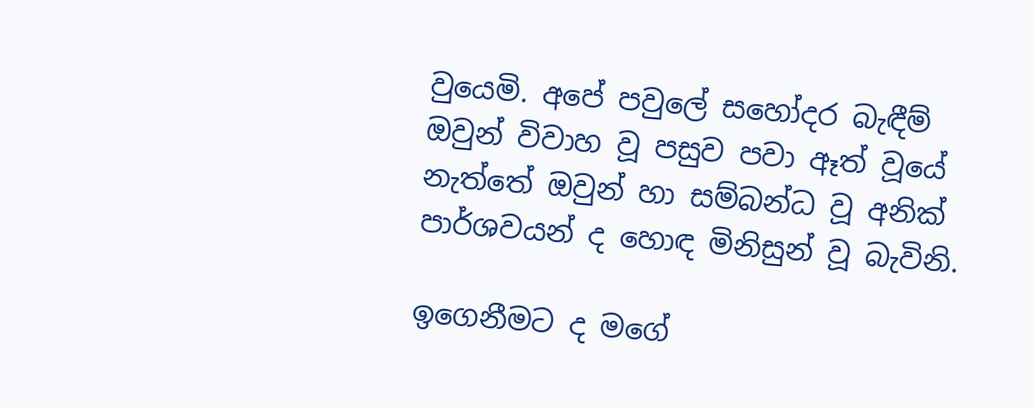වුයෙමි. අපේ පවුලේ සහෝදර බැඳීම් ඔවුන් විවාහ වූ පසුව පවා ඈත් වූයේ නැත්තේ ඔවුන් හා සම්බන්ධ වූ අනික් පාර්ශවයන් ද හොඳ මිනිසුන් වූ බැවිනි.

ඉගෙනීමට ද මගේ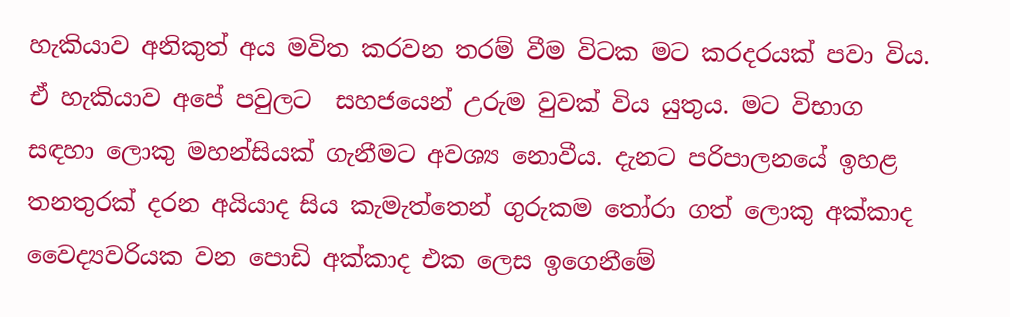හැකියාව අනිකුත් අය මවිත කරවන තරම් වීම විටක මට කරදරයක් පවා විය. ඒ හැකියාව අපේ පවුලට  සහජයෙන් උරුම වුවක් විය යුතුය. මට විභාග සඳහා ලොකු මහන්සියක් ගැනීමට අවශ්‍ය නොවීය. දැනට පරිපාලනයේ ඉහළ තනතුරක් දරන අයියාද සිය කැමැත්තෙන් ගුරුකම තෝරා ගත් ලොකු අක්කාද වෛද්‍යවරියක වන පොඩි අක්කාද එක ලෙස ඉගෙනීමේ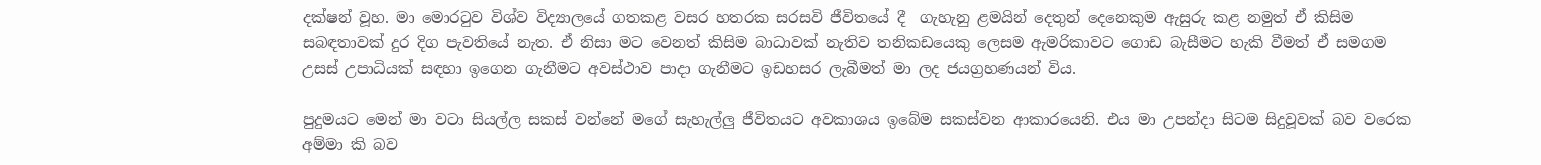දක්ෂන් වූහ. මා මොරටුව විශ්ව විද්‍යාලයේ ගතකළ වසර හතරක සරසවි ජීවිතයේ දී  ගැහැනු ළමයින් දෙතුන් දෙනෙකුම ඇසුරු කළ නමුත් ඒ කිසිම සබඳතාවක් දුර දිග පැවතියේ නැත. ඒ නිසා මට වෙනත් කිසිම බාධාවක් නැතිව තනිකඩයෙකු ලෙසම ඇමරිකාවට ගොඩ බැසීමට හැකි වීමත් ඒ සමගම උසස් උපාධියක් සඳහා ඉගෙන ගැනීමට අවස්ථාව පාදා ගැනීමට ඉඩහසර ලැබීමත් මා ලද ජයග්‍රහණයන් විය.

පුදුමයට මෙන් මා වටා සියල්ල සකස් වන්නේ මගේ සැහැල්ලු ජීවිතයට අවකාශය ඉබේම සකස්වන ආකාරයෙනි. එය මා උපන්දා සිටම සිදුවූවක් බව වරෙක අම්මා කි බව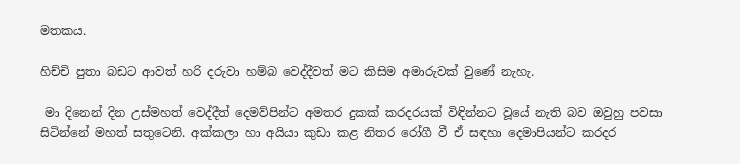මතකය.

හිච්චි පුතා බඩට ආවත් හරි දරුවා හම්බ වෙද්දීවත් මට කිසිම අමාරුවක් වුණේ නැහැ.

 මා දිනෙන් දින උස්මහත් වෙද්දීත් දෙමව්පින්ට අමතර දුකක් කරදරයක් විඳින්නට වූයේ නැති බව ඔවුහු පවසා සිටින්නේ මහත් සතුටෙනි. අක්කලා හා අයියා කුඩා කළ නිතර රෝගී වී ඒ සඳහා දෙමාපියන්ට කරදර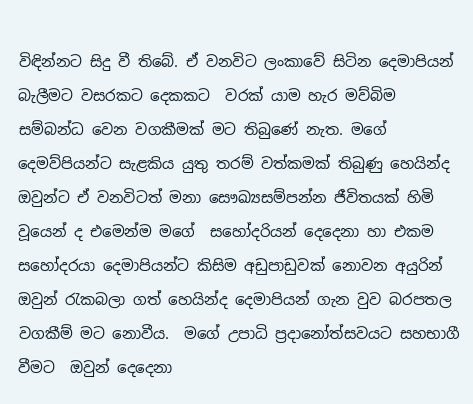විඳින්නට සිදු වී තිබේ. ඒ වනවිට ලංකාවේ සිටින දෙමාපියන් බැලීමට වසරකට දෙකකට  වරක් යාම හැර මව්බිම සම්බන්ධ වෙන වගකීමක් මට තිබුණේ නැත. මගේ දෙමව්පියන්ට සැළකිය යුතු තරම් වත්කමක් තිබුණු හෙයින්ද ඔවුන්ට ඒ වනවිටත් මනා සෞඛ්‍යසම්පන්න ජීවිතයක් හිමි වූයෙන් ද එමෙන්ම මගේ  සහෝදරියන් දෙදෙනා හා එකම සහෝදරයා දෙමාපියන්ට කිසිම අඩුපාඩුවක් නොවන අයුරින් ඔවුන් රැකබලා ගත් හෙයින්ද දෙමාපියන් ගැන වුව බරපතල වගකීම් මට නොවීය.  මගේ උපාධි ප්‍රදානෝත්සවයට සහභාගී වීමට  ඔවුන් දෙදෙනා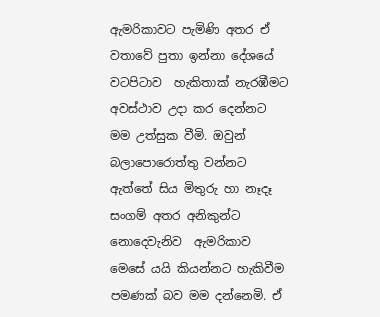ඇමරිකාවට පැමිණි අතර ඒ වතාවේ පුතා ඉන්නා දේශයේ වටපිටාව  හැකිතාක් නැරඹීමට අවස්ථාව උදා කර දෙන්නට මම උත්සුක වීමි. ඔවුන් බලාපොරොත්තු වන්නට ඇත්තේ සිය මිතුරු හා නෑදෑ සංගම් අතර අනිකුන්ට නොදෙවැනිව  ඇමරිකාව මෙසේ යයි කියන්නට හැකිවීම පමණක් බව මම දන්නෙමි. ඒ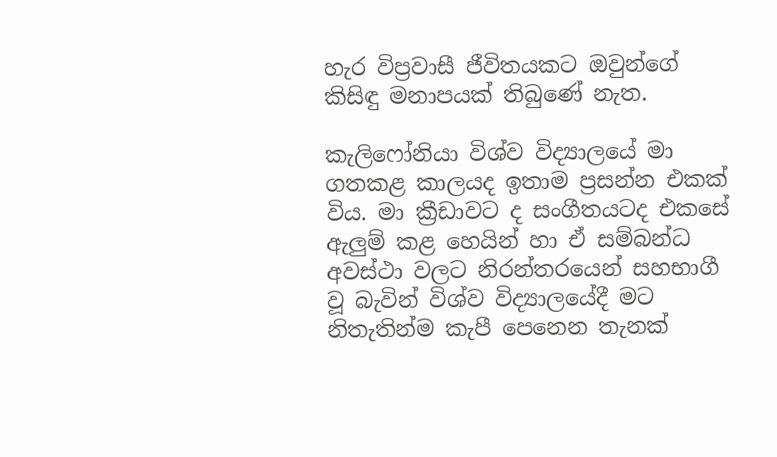හැර විප්‍රවාසී ජීවිතයකට ඔවුන්ගේ කිසිඳු මනාපයක් තිබුණේ නැත.

කැලිෆෝනියා විශ්ව විද්‍යාලයේ මා ගතකළ කාලයද ඉතාම ප්‍රසන්න එකක් විය. මා ක්‍රීඩාවට ද සංගීතයටද එකසේ ඇලුම් කළ හෙයින් හා ඒ සම්බන්ධ අවස්ථා වලට නිරන්තරයෙන් සහභාගී වූ බැවින් විශ්ව විද්‍යාලයේදී මට නිතැතින්ම කැපී පෙනෙන තැනක්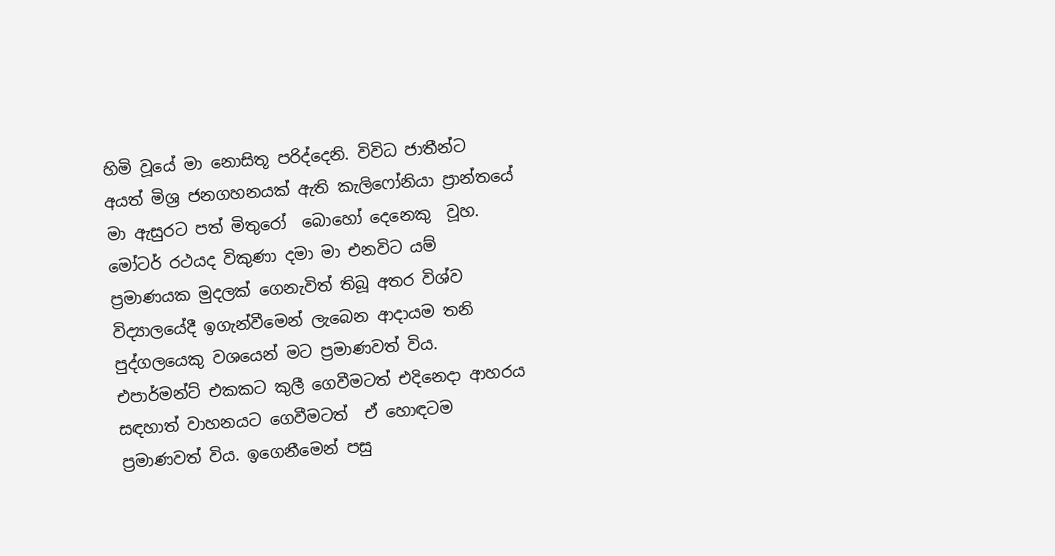හිමි වූයේ මා නොසිතූ පරිද්දෙනි. විවිධ ජාතීන්ට අයත් මිශ්‍ර ජනගහනයක් ඇති කැලිෆෝනියා ප්‍රාන්තයේ මා ඇසුරට පත් මිතුරෝ  බොහෝ දෙනෙකු  වූහ. මෝටර් රථයද විකුණා දමා මා එනවිට යම් ප්‍රමාණයක මුදලක් ගෙනැවිත් තිබූ අතර විශ්ව විද්‍යාලයේදී ඉගැන්වීමෙන් ලැබෙන ආදායම තනි පුද්ගලයෙකු වශයෙන් මට ප්‍රමාණවත් විය. එපාර්මන්ට් එකකට කුලී ගෙවීමටත් එදිනෙදා ආහරය සඳහාත් වාහනයට ගෙවීමටත්  ඒ හොඳටම ප්‍රමාණවත් විය. ඉගෙනීමෙන් පසු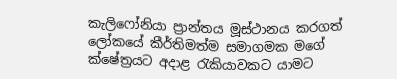කැලිෆෝනියා ප්‍රාන්තය මූස්ථානය කරගත් ලෝකයේ කීර්තිමත්ම සමාගමක මගේ ක්ෂේත්‍රයට අදාළ රැකියාවකට යාමට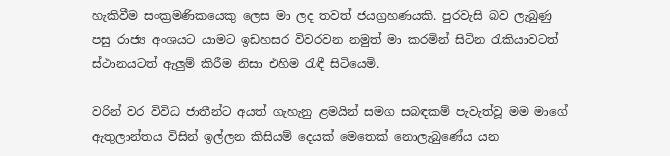හැකිවීම සංක්‍රමණිකයෙකු ලෙස මා ලද තවත් ජයග්‍රහණයකි. පුරවැසි බව ලැබුණු පසු රාජ්‍ය අංශයට යාමට ඉඩහසර විවරවන නමුත් මා කරමින් සිටින රැකියාවටත් ස්ථානයටත් ඇලුම් කිරීම නිසා එහිම රැඳී සිටියෙමි.

වරින් වර විවිධ ජාතීන්ට අයත් ගැහැනු ළමයින් සමග සබඳකම් පැවැත්වූ මම මාගේ ඇතුලාන්තය විසින් ඉල්ලන කිසියම් දෙයක් මෙතෙක් නොලැබුණේය යන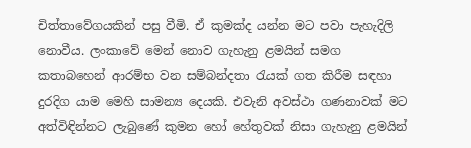චිත්තාවේගයකින් පසු වීමි. ඒ කුමක්ද යන්න මට පවා පැහැදිලි නොවීය. ලංකාවේ මෙන් නොව ගැහැනු ළමයින් සමග කතාබහෙන් ආරම්භ වන සම්බන්දතා රැයක් ගත කිරීම සඳහා දුරදිග යාම මෙහි සාමන්‍ය දෙයකි. එවැනි අවස්ථා ගණනාවක් මට අත්විඳින්නට ලැබුණේ කුමන හෝ හේතුවක් නිසා ගැහැනු ළමයින්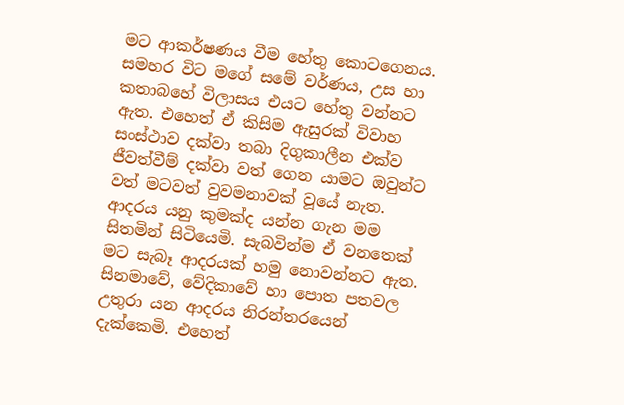මට ආකර්ෂණය වීම හේතු කොටගෙනය. සමහර විට මගේ සමේ වර්ණය, උස හා කතාබහේ විලාසය එයට හේතු වන්නට ඇත. එහෙත් ඒ කිසිම ඇසුරක් විවාහ සංස්ථාව දක්වා තබා දිගුකාලීන එක්ව ජීවත්වීම් දක්වා වත් ගෙන යාමට ඔවුන්ට වත් මටවත් වුවමනාවක් වූයේ නැත. ආදරය යනු කුමක්ද යන්න ගැන මම සිතමින් සිටියෙමි. සැබවින්ම ඒ වනතෙක් මට සැබෑ ආදරයක් හමු නොවන්නට ඇත. සිනමාවේ, වේදිකාවේ හා පොත පතවල උතුරා යන ආදරය නිරන්තරයෙන් දැක්කෙමි. එහෙත්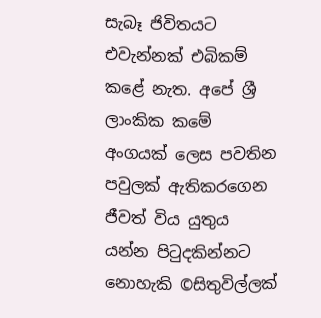සැබෑ ජිවිතයට එවැන්නක් එබිකම් කළේ නැත. අපේ ශ්‍රී ලාංකික කමේ අංගයක් ලෙස පවතින පවුලක් ඇතිකරගෙන ජීවත් විය යුතුය යන්න පිටුදකින්නට නොහැකි ©සිතුවිල්ලක්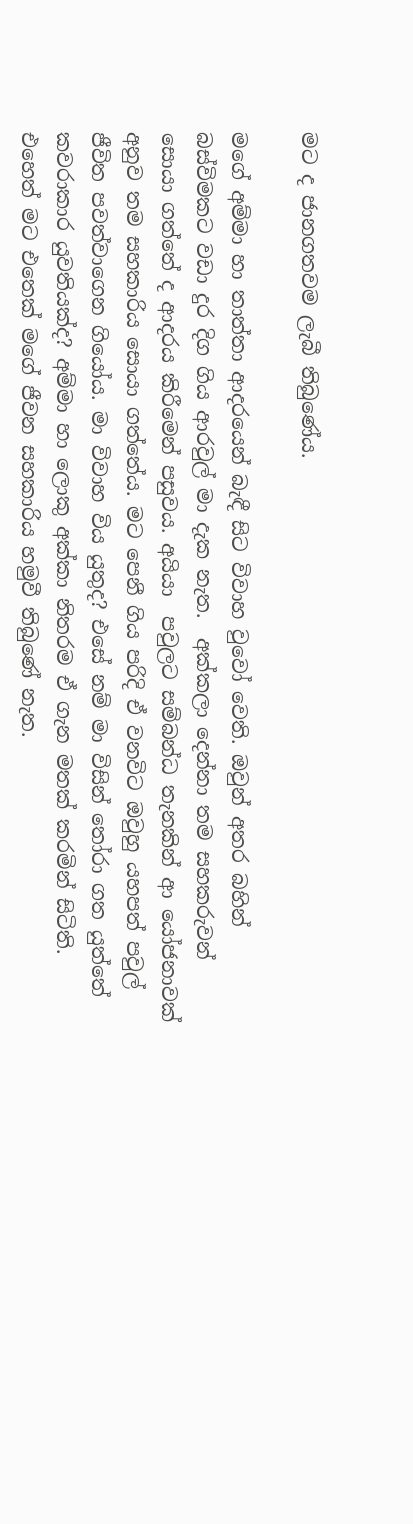මට ද ජානගතවම ලැබී තිබුණේය.

මගේ අම්මා හා තාත්තා ආදරයෙන් බැඳී සිට විවාහ වුවෝ වෙති. ඔවුන් අතර බහින් බස්විමකට වඩා දුර දිග ගිය ආරවුල් මා දැක නැත.  අක්කලා දෙන්නා තම සහකරුවන් සොයා ගත්තේ ද ආදරය කිරීමෙන් පසුවය. අයියා  පවුලට සම්බන්ධ තැනකින් ආ යෝජනාවක් අනුව තම සහකාරිය සොයා ගත්තේය. මට පෙනී ගිය පරිදි ඒ වනවිට ඔවුහු යහපත් පවුල් ජීවිත පවත්වාගෙන ගියෝය. මා විවාහ විය යුතුද? එසේ නම් මා විසින් තෝරා ගත යුත්තේ කවරාකාර යුවතියක්ද? අම්මා හා ලොකු අක්කා නිතරම ඒ ගැන මතක් කරමින් සිටිති. එහෙත් මට එතෙක් මගේ ජීවන සහකාරිය හමුවී තිබුණේ නැත.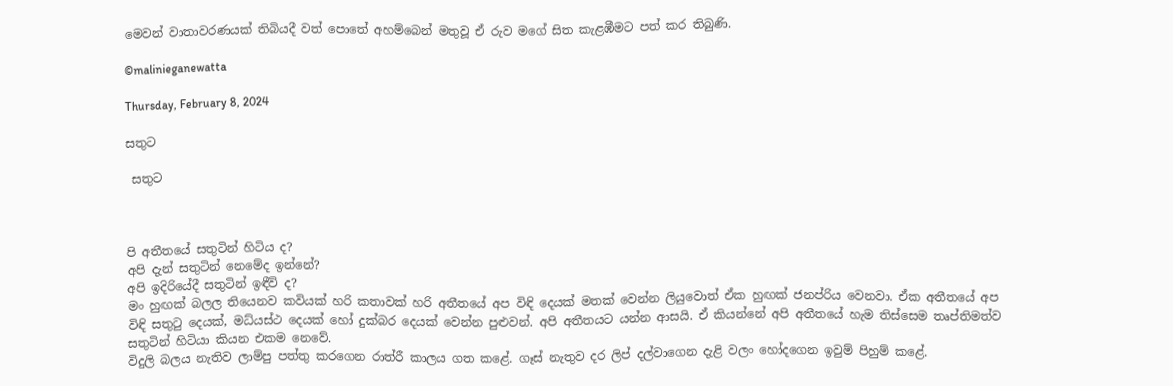මෙවන් වාතාවරණයක් තිබියදී වත් පොතේ අහම්බෙන් මතුවූ ඒ රුව මගේ සිත කැළඹීමට පත් කර තිබුණි.

©malinieganewatta

Thursday, February 8, 2024

සතුට

 සතුට



පි අතීතයේ සතුටින් හිටිය ද?
අපි දැන් සතුටින් නෙමේද ඉන්නේ?
අපි ඉදිරියේදී සතුටින් ඉඳීවි ද?
මං හුඟක් බලල තියෙනව කවියක් හරි කතාවක් හරි අතීතයේ අප විඳි දෙයක් මතක් වෙන්න ලියුවොත් ඒක හුඟක් ජනප්රිය වෙනවා. ඒක අතීතයේ අප විඳි සතුටු දෙයක්, මධ්යස්ථ දෙයක් හෝ දුක්බර දෙයක් වෙන්න පුළුවන්. අපි අතීතයට යන්න ආසයි. ඒ කියන්නේ අපි අතීතයේ හැම තිස්සෙම තෘප්තිමත්ව සතුටින් හිටියා කියන එකම නෙවේ.
විදුලි බලය නැතිව ලාම්පු පත්තු කරගෙන රාත්රී කාලය ගත කළේ. ගෑස් නැතුව දර ලිප් දල්වාගෙන දැළි වලං හෝදගෙන ඉවුම් පිහුම් කළේ.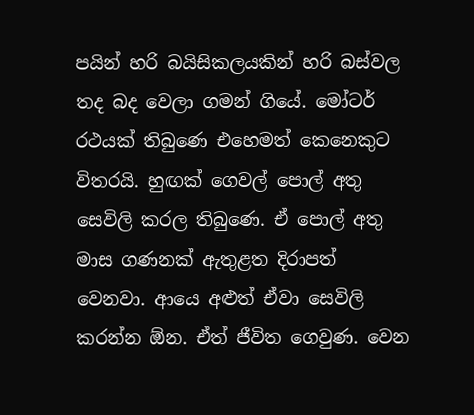පයින් හරි බයිසිකලයකින් හරි බස්වල තද බද වෙලා ගමන් ගියේ. මෝටර් රථයක් තිබුණෙ එහෙමත් කෙනෙකුට විතරයි. හුඟක් ගෙවල් පොල් අතු සෙවිලි කරල තිබුණෙ. ඒ පොල් අතු මාස ගණනක් ඇතුළත දිරාපත් වෙනවා. ආයෙ අළුත් ඒවා සෙවිලි කරන්න ඕන. ඒත් ජීවිත ගෙවුණ. වෙන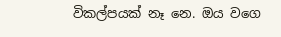විකල්පයක් නෑ නෙ. ඔය වගෙ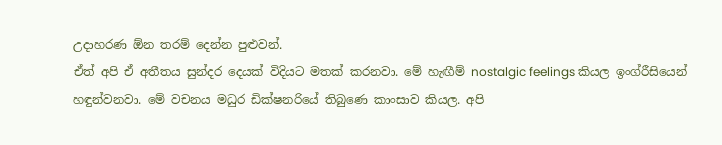උදාහරණ ඕන තරම් දෙන්න පුළුවන්.
ඒත් අපි ඒ අතීතය සුන්දර දෙයක් විදියට මතක් කරනවා. මේ හැඟීම් nostalgic feelings කියල ඉංග්රීසියෙන් හඳුන්වනවා. මේ වචනය මධුර ඩික්ෂනරියේ තිබුණෙ කාංසාව කියල. අපි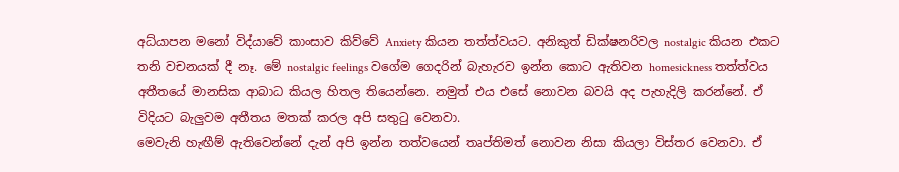අධ්යාපන මනෝ විද්යාවේ කාංසාව කිව්වේ Anxiety කියන තත්ත්වයට. අනිකුත් ඩික්ෂනරිවල nostalgic කියන එකට තනි වචනයක් දී නෑ. මේ nostalgic feelings වගේම ගෙදරින් බැහැරව ඉන්න කොට ඇතිවන homesickness තත්ත්වය අතීතයේ මානසික ආබාධ කියල හිතල තියෙන්නෙ. නමුත් එය එසේ නොවන බවයි අද පැහැදිලි කරන්නේ. ඒ විදියට බැලුවම අතීතය මතක් කරල අපි සතුටු වෙනවා.
මෙවැනි හැඟීම් ඇතිවෙන්නේ දැන් අපි ඉන්න තත්වයෙන් තෘප්තිමත් නොවන නිසා කියලා විස්තර වෙනවා. ඒ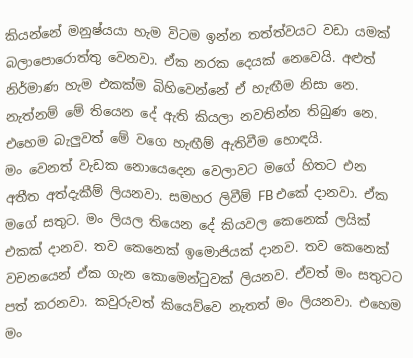කියන්නේ මනුෂ්යයා හැම විටම ඉන්න තත්ත්වයට වඩා යමක් බලාපොරොත්තු වෙනවා. ඒක නරක දෙයක් නෙවෙයි. අළුත් නිර්මාණ හැම එකක්ම බිහිවෙන්නේ ඒ හැඟීම නිසා නෙ. නැත්නම් මේ තියෙන දේ ඇති කියලා නවතින්න තිබුණ නෙ. එහෙම බැලුවත් මේ වගෙ හැඟීම් ඇතිවීම හොඳයි.
මං වෙනත් වැඩක නොයෙදෙන වෙලාවට මගේ හිතට එන අතීත අත්දැකීම් ලියනවා. සමහර ලිවීම් FB එකේ දානවා. ඒක මගේ සතුට. මං ලියල තියෙන දේ කියවල කෙනෙක් ලයික් එකක් දානව. තව කෙනෙක් ඉමොජියක් දානව. තව කෙනෙක් වචනයෙන් ඒක ගැන කොමෙන්ටුවක් ලියනව. ඒවත් මං සතුටට පත් කරනවා. කවුරුවත් කියෙව්වෙ නැතත් මං ලියනවා. එහෙම මං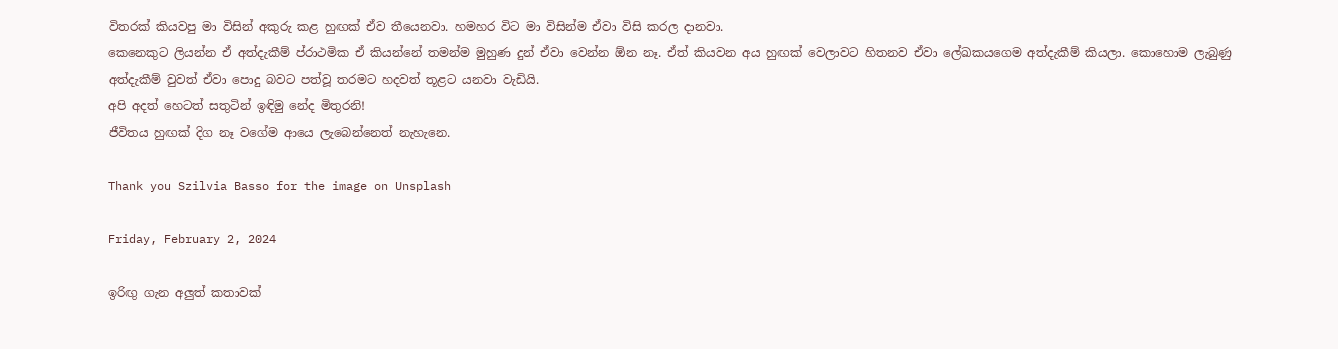විතරක් කියවපු මා විසින් අකුරු කළ හුඟක් ඒව තීයෙනවා. හමහර විට මා විසින්ම ඒවා විසි කරල දානවා.
කෙනෙකුට ලියන්න ඒ අත්දැකීම් ප්රාථමික ඒ කියන්නේ තමන්ම මුහුණ දුන් ඒවා වෙන්න ඕන නෑ. ඒත් කියවන අය හුඟක් වෙලාවට හිතනව ඒවා ලේඛකයගෙම අත්දැකීම් කියලා. කොහොම ලැබුණු අත්දැකීම් වුවත් ඒවා පොදු බවට පත්වූ තරමට හදවත් තූළට යනවා වැඩියි.
අපි අදත් හෙටත් සතුටින් ඉඳිමු නේද මිතුරනි!
ජීවිතය හුඟක් දිග නෑ වගේම ආයෙ ලැබෙන්නෙත් නැහැනෙ.

Thank you Szilvia Basso for the image on Unsplash

Friday, February 2, 2024

ඉරිඟු ගැන අලුත් කතාවක්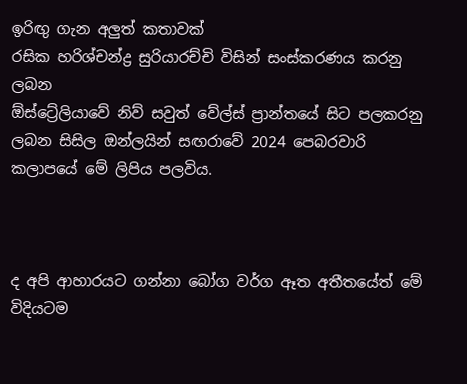ඉරිඟු ගැන අලුත් කතාවක්
රසික හරිශ්චන්ද්‍ර සුරියාරච්චි විසින් සංස්කරණය කරනු ලබන
ඕස්ට්‍රේලියාවේ නිව් සවුත් වේල්ස් ප්‍රාන්තයේ සිට පලකරනු ලබන සිසිල ඔන්ලයින් සඟරාවේ 2024 පෙබරවාරි කලාපයේ මේ ලිපිය පලවිය.



ද අපි ආහාරයට ගන්නා බෝග වර්ග ඈත අතීතයේත් මේ විදියටම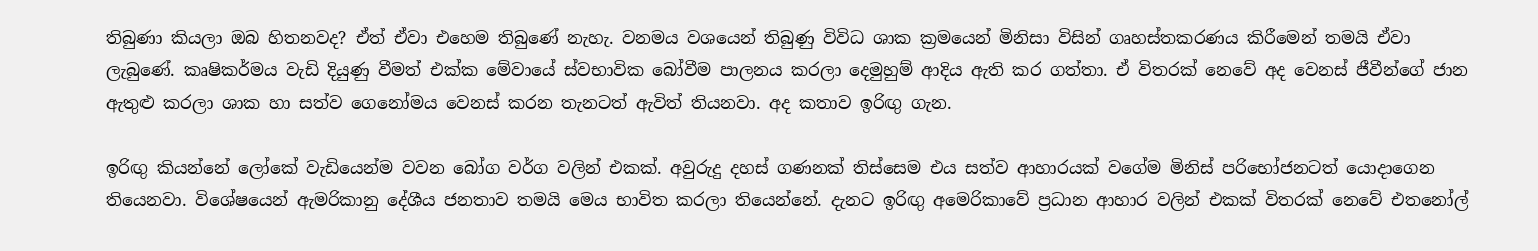තිබුණා කියලා ඔබ හිතනවද? ඒත් ඒවා එහෙම තිබුණේ නැහැ. වනමය වශයෙන් තිබුණු විවිධ ශාක ක්‍රමයෙන් මිනිසා විසින් ගෘහස්තකරණය කිරීමෙන් තමයි ඒවා ලැබුණේ. කෘෂිකර්මය වැඩි දියුණු වීමත් එක්ක මේවායේ ස්වභාවික බෝවීම පාලනය කරලා දෙමුහුම් ආදිය ඇති කර ගත්තා. ඒ විතරක් නෙවේ අද වෙනස් ජීවීන්ගේ ජාන ඇතුළු කරලා ශාක හා සත්ව ගෙනෝමය වෙනස් කරන තැනටත් ඇවිත් තියනවා. අද කතාව ඉරිඟු ගැන.

ඉරිඟු කියන්නේ ලෝකේ වැඩියෙන්ම වවන බෝග වර්ග වලින් එකක්. අවුරුදු දහස් ගණනක් තිස්සෙම එය සත්ව ආහාරයක් වගේම මිනිස් පරිභෝජනටත් යොදාගෙන තියෙනවා. විශේෂයෙන් ඇමරිකානු දේශීය ජනතාව තමයි මෙය භාවිත කරලා තියෙන්නේ. දැනට ඉරිඟු අමෙරිකාවේ ප්‍රධාන ආහාර වලින් එකක් විතරක් නෙවේ එතනෝල්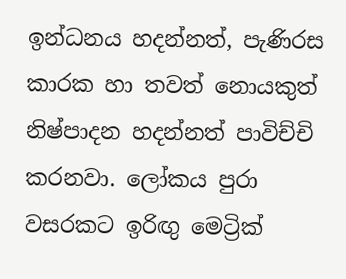ඉන්ධනය හදන්නත්, පැණිරස කාරක හා තවත් නොයකුත් නිෂ්පාදන හදන්නත් පාවිච්චි කරනවා. ලෝකය පුරා වසරකට ඉරිඟු මෙට්‍රික්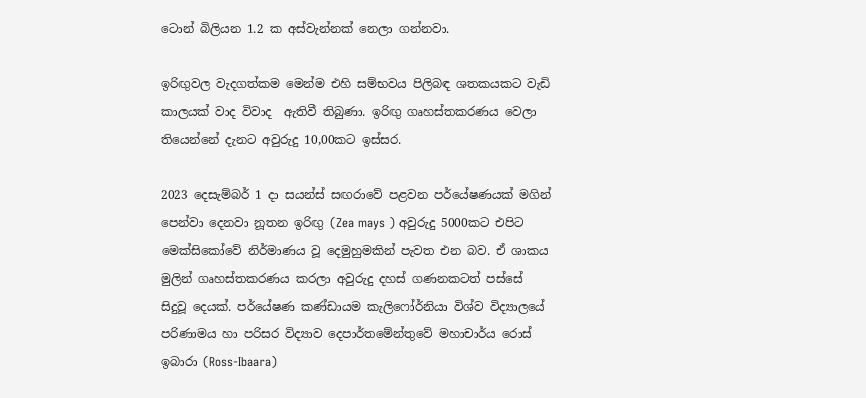ටොන් බිලියන 1.2 ක අස්වැන්නක් නෙලා ගන්නවා.

ඉරිඟුවල වැදගත්කම මෙන්ම එහි සම්භවය පිලිබඳ ශතකයකට වැඩි කාලයක් වාද විවාද  ඇතිවී තිබුණා. ඉරිඟු ගෘහස්තකරණය වෙලා තියෙන්නේ දැනට අවුරුදු 10,00කට ඉස්සර.

2023 දෙසැම්බර් 1 දා සයන්ස් සඟරාවේ පළවන පර්යේෂණයක් මගින් පෙන්වා දෙනවා නූතන ඉරිඟු (Zea mays ) අවුරුදු 5000කට එපිට මෙක්සිකෝවේ නිර්මාණය වූ දෙමුහුමකින් පැවත එන බව. ඒ ශාකය මුලින් ගෘහස්තකරණය කරලා අවුරුදු දහස් ගණනකටත් පස්සේ සිදුවූ දෙයක්. පර්යේෂණ කණ්ඩායම කැලිෆෝර්නියා විශ්ව විද්‍යාලයේ පරිණාමය හා පරිසර විද්‍යාව දෙපාර්තමේන්තුවේ මහාචාර්ය රොස් ඉබාරා (Ross-Ibaara)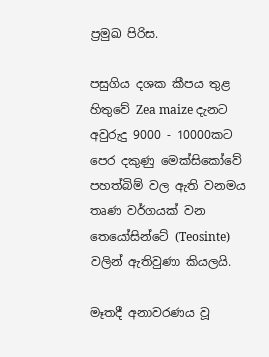ප්‍රමුඛ පිරිස.

පසුගිය දශක කීපය තුළ හිතුවේ Zea maize දැනට අවුරුදු 9000 - 10000කට පෙර දකුණු මෙක්සිකෝවේ පහත්බිම් වල ඇති වනමය තෘණ වර්ගයක් වන තෙයෝසින්ටේ (Teosinte)  වලින් ඇතිවුණා කියලයි.

මෑතදී අනාවරණය වූ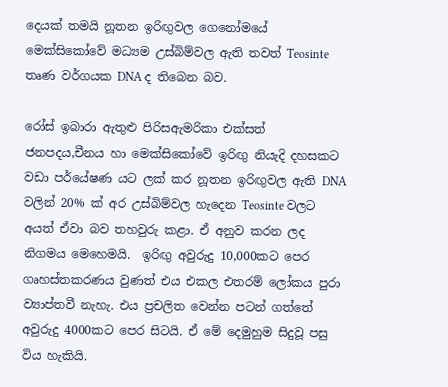දෙයක් තමයි නූතන ඉරිඟුවල ගෙනෝමයේ මෙක්සිකෝවේ මධ්‍යම උස්බිම්වල ඇති තවත් Teosinte තෘණ වර්ගයක DNA ද තිබෙන බව.

රෝස් ඉබාරා ඇතුළු පිරිසඇමරිකා එක්සත් ජනපදය,චීනය හා මෙක්සිකෝවේ ඉරිඟු නියැදි දහසකට වඩා පර්යේෂණ යට ලක් කර නූතන ඉරිඟුවල ඇති DNA වලින් 20% ක් අර උස්බිම්වල හැදෙන Teosinte වලට අයත් ඒවා බව තහවුරු කළා. ඒ අනුව කරන ලද නිගමය මෙහෙමයි.  ඉරිඟු අවුරුදු 10,000කට පෙර ගෘහස්තකරණය වුණත් එය එකල එතරම් ලෝකය පුරා ව්‍යාප්තවී නැහැ. එය ප්‍රචලිත වෙන්න පටන් ගත්තේ අවුරුදු 4000කට පෙර සිටයි. ඒ මේ දෙමුහුම සිදුවූ පසු විය හැකියි.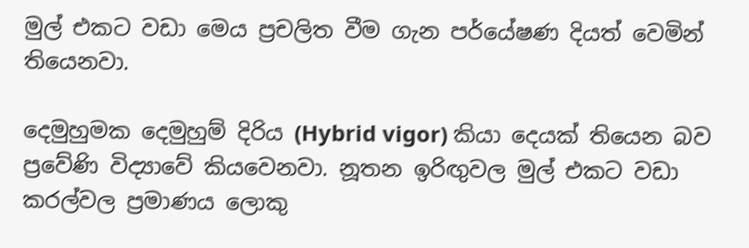මුල් එකට වඩා මෙය ප්‍රචලිත වීම ගැන පර්යේෂණ දියත් වෙමින් තියෙනවා.

දෙමුහුමක දෙමුහුම් දිරිය (Hybrid vigor) කියා දෙයක් තියෙන බව ප්‍රවේණි විද්‍යාවේ කියවෙනවා. නූතන ඉරිඟුවල මුල් එකට වඩා කරල්වල ප්‍රමාණය ලොකු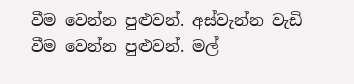වීම වෙන්න පුළුවන්. අස්වැන්න වැඩි වීම වෙන්න පුළුවන්. මල්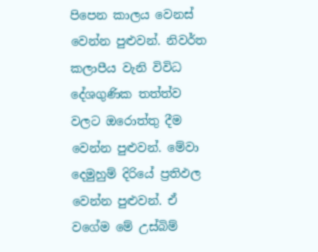පිපෙන කාලය වෙනස් වෙන්න පුළුවන්. නිවර්ත කලාපීය වැනි විවිධ  දේශගුණික තත්ත්ව වලට ඔරොත්තු දීම වෙන්න පුළුවන්. මේවා දෙමුහුම් දිරියේ ප්‍රතිඵල වෙන්න පුළුවන්. ඒ වගේම මේ උස්බිම්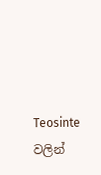Teosinte වලින්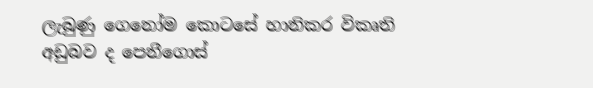ලැබුණු ගෙනෝම කොටසේ හානිකර විකෘති අඩුබව ද පෙනීගොස්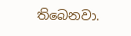තිබෙනවා.